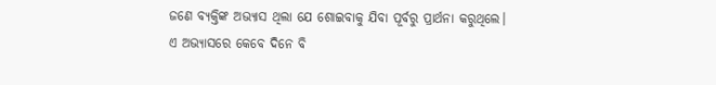ଜଣେ ବ୍ୟକ୍ତିଙ୍କ ଅଭ୍ୟାସ ଥିଲା ଯେ ଶୋଇବାକୁ ଯିବା ପୂର୍ବରୁ ପ୍ରାର୍ଥନା କରୁଥିଲେ। ଏ ଅଭ୍ୟାସରେ କେବେ ଦିନେ ବି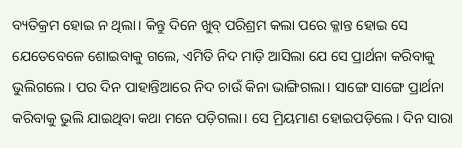ବ୍ୟତିକ୍ରମ ହୋଇ ନ ଥିଲା। କିନ୍ତୁ ଦିନେ ଖୁବ୍ ପରିଶ୍ରମ କଲା ପରେ କ୍ଳାନ୍ତ ହୋଇ ସେ ଯେତେବେଳେ ଶୋଇବାକୁ ଗଲେ, ଏମିତି ନିଦ ମାଡ଼ି ଆସିଲା ଯେ ସେ ପ୍ରାର୍ଥନା କରିବାକୁ ଭୁଲିଗଲେ। ପର ଦିନ ପାହାନ୍ତିଆରେ ନିଦ ଚାଉଁ କିନା ଭାଙ୍ଗିଗଲା। ସାଙ୍ଗେ ସାଙ୍ଗେ ପ୍ରାର୍ଥନା କରିବାକୁ ଭୁଲି ଯାଇଥିବା କଥା ମନେ ପଡ଼ିଗଲା। ସେ ମ୍ରିୟମାଣ ହୋଇପଡ଼ିଲେ। ଦିନ ସାରା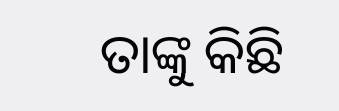ତାଙ୍କୁ କିଛି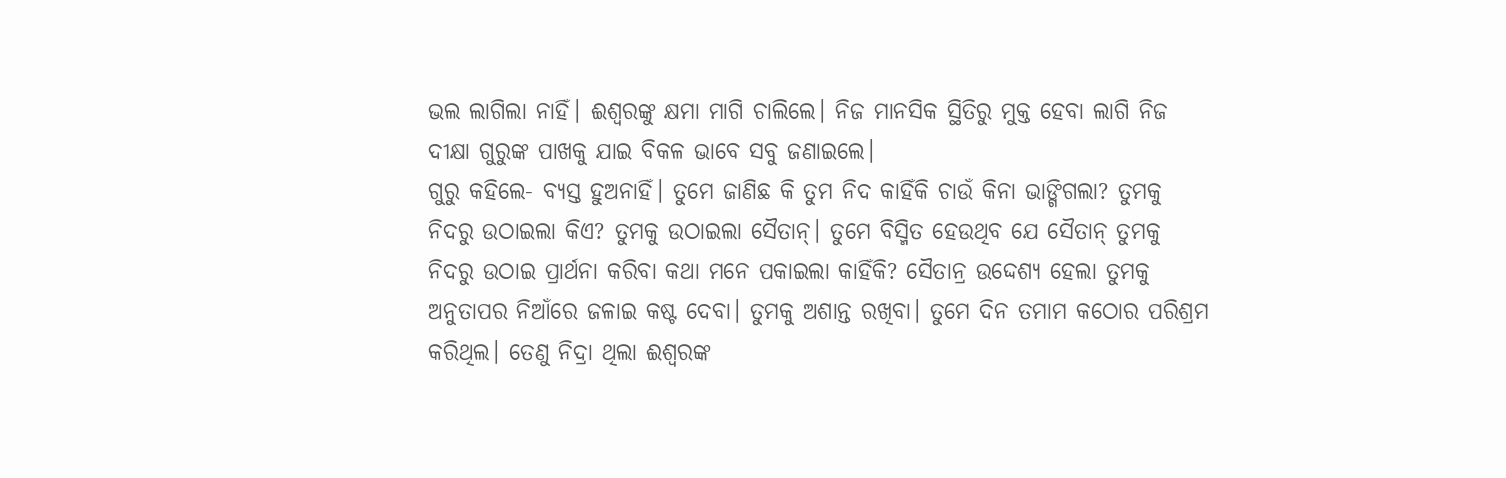ଭଲ ଲାଗିଲା ନାହିଁ। ଈଶ୍ବରଙ୍କୁ କ୍ଷମା ମାଗି ଚାଲିଲେ। ନିଜ ମାନସିକ ସ୍ଥିତିରୁ ମୁକ୍ତ ହେବା ଲାଗି ନିଜ ଦୀକ୍ଷା ଗୁରୁଙ୍କ ପାଖକୁ ଯାଇ ବିକଳ ଭାବେ ସବୁ ଜଣାଇଲେ।
ଗୁରୁ କହିଲେ- ବ୍ୟସ୍ତ ହୁଅନାହିଁ। ତୁମେ ଜାଣିଛ କି ତୁମ ନିଦ କାହିଁକି ଚାଉଁ କିନା ଭାଙ୍ଗିଗଲା? ତୁମକୁ ନିଦରୁ ଉଠାଇଲା କିଏ? ତୁମକୁ ଉଠାଇଲା ସୈତାନ୍। ତୁମେ ବିସ୍ମିତ ହେଉଥିବ ଯେ ସୈତାନ୍ ତୁମକୁ ନିଦରୁ ଉଠାଇ ପ୍ରାର୍ଥନା କରିବା କଥା ମନେ ପକାଇଲା କାହିଁକି? ସୈତାନ୍ର ଉଦ୍ଦେଶ୍ୟ ହେଲା ତୁମକୁ ଅନୁତାପର ନିଆଁରେ ଜଳାଇ କଷ୍ଟ ଦେବା। ତୁମକୁ ଅଶାନ୍ତ ରଖିବା। ତୁମେ ଦିନ ତମାମ କଠୋର ପରିଶ୍ରମ କରିଥିଲ। ତେଣୁ ନିଦ୍ରା ଥିଲା ଈଶ୍ବରଙ୍କ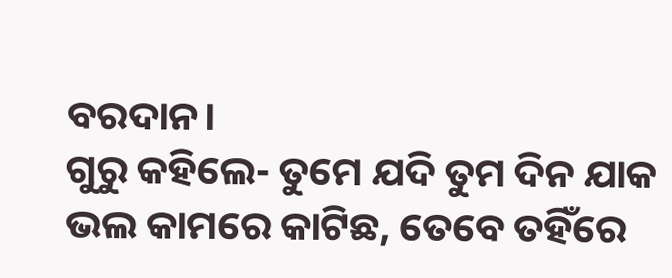ବରଦାନ।
ଗୁରୁ କହିଲେ- ତୁମେ ଯଦି ତୁମ ଦିନ ଯାକ ଭଲ କାମରେ କାଟିଛ, ତେବେ ତହିଁରେ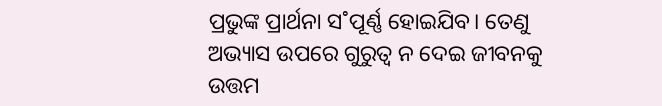ପ୍ରଭୁଙ୍କ ପ୍ରାର୍ଥନା ସ˚ପୂର୍ଣ୍ଣ ହୋଇଯିବ। ତେଣୁ ଅଭ୍ୟାସ ଉପରେ ଗୁରୁତ୍ବ ନ ଦେଇ ଜୀବନକୁ ଉତ୍ତମ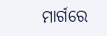ମାର୍ଗରେ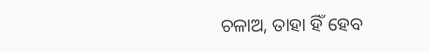ଚଳାଅ, ତାହା ହିଁ ହେବ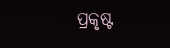ପ୍ରକୃଷ୍ଟ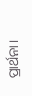ପ୍ରାର୍ଥନା।